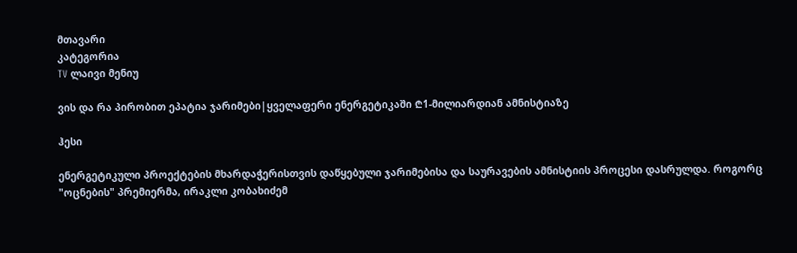მთავარი
კატეგორია
TV ლაივი მენიუ

ვის და რა პირობით ეპატია ჯარიმები|ყველაფერი ენერგეტიკაში ₾1-მილიარდიან ამნისტიაზე

ჰესი

ენერგეტიკული პროექტების მხარდაჭერისთვის დაწყებული ჯარიმებისა და საურავების ამნისტიის პროცესი დასრულდა. როგორც "ოცნების" პრემიერმა, ირაკლი კობახიძემ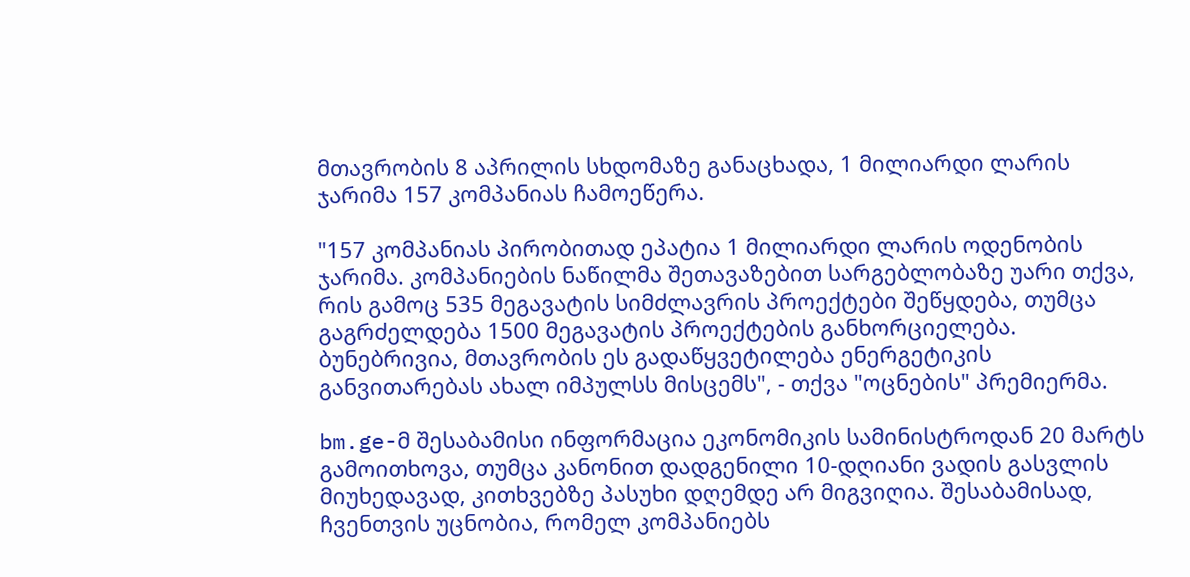მთავრობის 8 აპრილის სხდომაზე განაცხადა, 1 მილიარდი ლარის ჯარიმა 157 კომპანიას ჩამოეწერა.

"157 კომპანიას პირობითად ეპატია 1 მილიარდი ლარის ოდენობის ჯარიმა. კომპანიების ნაწილმა შეთავაზებით სარგებლობაზე უარი თქვა, რის გამოც 535 მეგავატის სიმძლავრის პროექტები შეწყდება, თუმცა გაგრძელდება 1500 მეგავატის პროექტების განხორციელება. ბუნებრივია, მთავრობის ეს გადაწყვეტილება ენერგეტიკის განვითარებას ახალ იმპულსს მისცემს", - თქვა "ოცნების" პრემიერმა.

bm.ge-მ შესაბამისი ინფორმაცია ეკონომიკის სამინისტროდან 20 მარტს გამოითხოვა, თუმცა კანონით დადგენილი 10-დღიანი ვადის გასვლის მიუხედავად, კითხვებზე პასუხი დღემდე არ მიგვიღია. შესაბამისად, ჩვენთვის უცნობია, რომელ კომპანიებს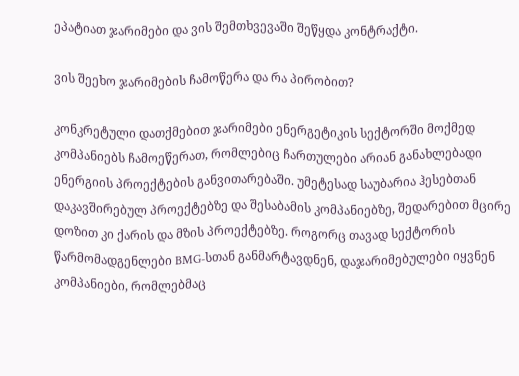ეპატიათ ჯარიმები და ვის შემთხვევაში შეწყდა კონტრაქტი.

ვის შეეხო ჯარიმების ჩამოწერა და რა პირობით?

კონკრეტული დათქმებით ჯარიმები ენერგეტიკის სექტორში მოქმედ კომპანიებს ჩამოეწერათ, რომლებიც ჩართულები არიან განახლებადი ენერგიის პროექტების განვითარებაში. უმეტესად საუბარია ჰესებთან დაკავშირებულ პროექტებზე და შესაბამის კომპანიებზე, შედარებით მცირე დოზით კი ქარის და მზის პროექტებზე. როგორც თავად სექტორის წარმომადგენლები BMG-სთან განმარტავდნენ, დაჯარიმებულები იყვნენ კომპანიები, რომლებმაც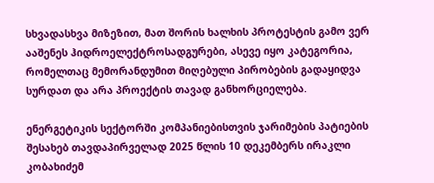სხვადასხვა მიზეზით, მათ შორის ხალხის პროტესტის გამო ვერ ააშენეს ჰიდროელექტროსადგურები, ასევე იყო კატეგორია, რომელთაც მემორანდუმით მიღებული პირობების გადაყიდვა სურდათ და არა პროექტის თავად განხორციელება.

ენერგეტიკის სექტორში კომპანიებისთვის ჯარიმების პატიების შესახებ თავდაპირველად 2025 წლის 10 დეკემბერს ირაკლი კობახიძემ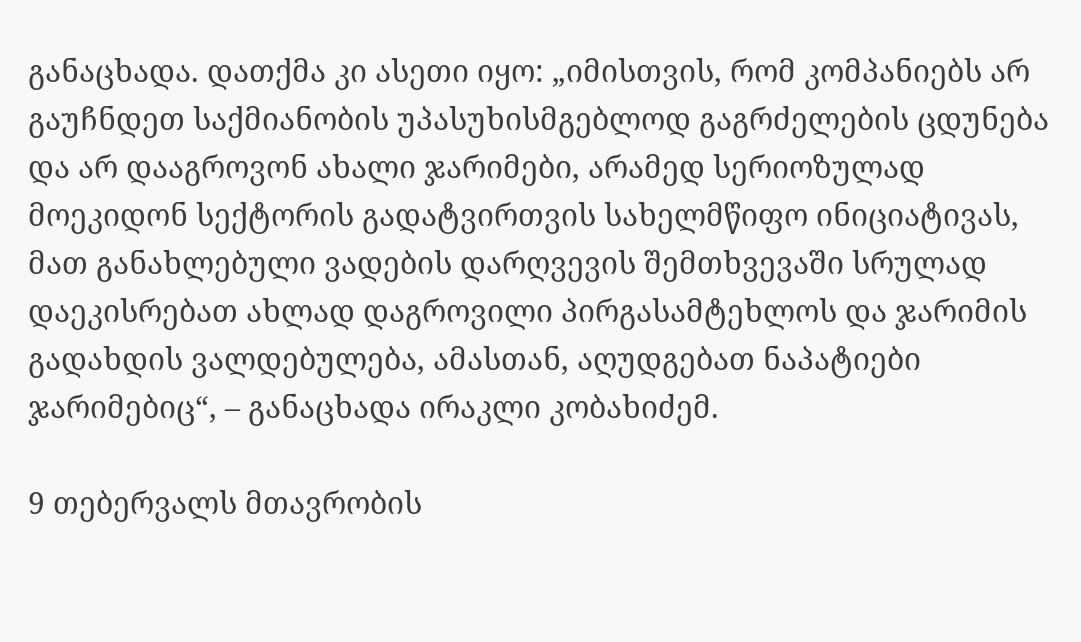განაცხადა. დათქმა კი ასეთი იყო: „იმისთვის, რომ კომპანიებს არ გაუჩნდეთ საქმიანობის უპასუხისმგებლოდ გაგრძელების ცდუნება და არ დააგროვონ ახალი ჯარიმები, არამედ სერიოზულად მოეკიდონ სექტორის გადატვირთვის სახელმწიფო ინიციატივას, მათ განახლებული ვადების დარღვევის შემთხვევაში სრულად დაეკისრებათ ახლად დაგროვილი პირგასამტეხლოს და ჯარიმის გადახდის ვალდებულება, ამასთან, აღუდგებათ ნაპატიები ჯარიმებიც“, – განაცხადა ირაკლი კობახიძემ.

9 თებერვალს მთავრობის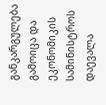განკარგულება გამოიცა და ეკონომიკის სამინისტროს დაევალა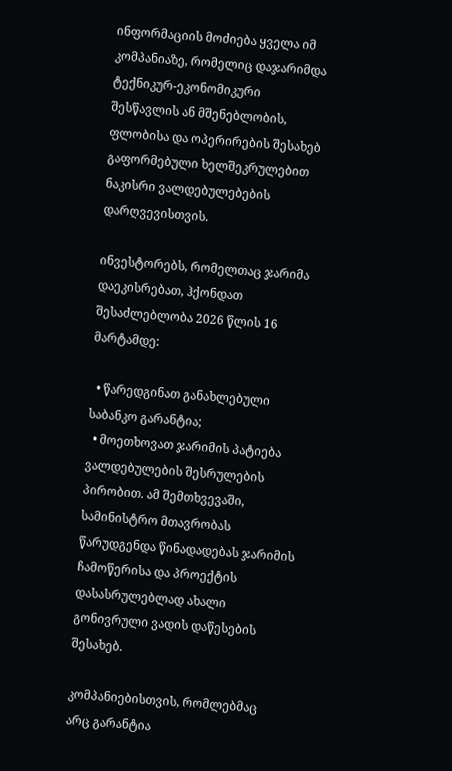ინფორმაციის მოძიება ყველა იმ კომპანიაზე, რომელიც დაჯარიმდა ტექნიკურ-ეკონომიკური შესწავლის ან მშენებლობის, ფლობისა და ოპერირების შესახებ გაფორმებული ხელშეკრულებით ნაკისრი ვალდებულებების დარღვევისთვის.

ინვესტორებს, რომელთაც ჯარიმა დაეკისრებათ, ჰქონდათ შესაძლებლობა 2026 წლის 16 მარტამდე:

  • წარედგინათ განახლებული საბანკო გარანტია;
  • მოეთხოვათ ჯარიმის პატიება ვალდებულების შესრულების პირობით. ამ შემთხვევაში, სამინისტრო მთავრობას წარუდგენდა წინადადებას ჯარიმის ჩამოწერისა და პროექტის დასასრულებლად ახალი გონივრული ვადის დაწესების შესახებ.

კომპანიებისთვის, რომლებმაც არც გარანტია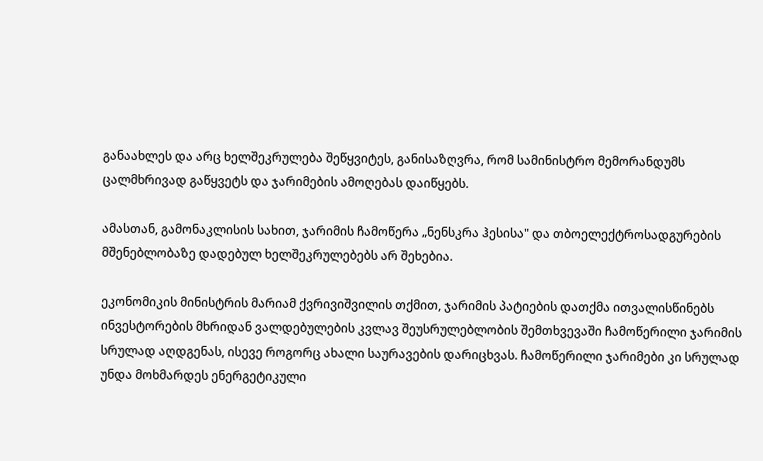განაახლეს და არც ხელშეკრულება შეწყვიტეს, განისაზღვრა, რომ სამინისტრო მემორანდუმს ცალმხრივად გაწყვეტს და ჯარიმების ამოღებას დაიწყებს.

ამასთან, გამონაკლისის სახით, ჯარიმის ჩამოწერა „ნენსკრა ჰესისა" და თბოელექტროსადგურების მშენებლობაზე დადებულ ხელშეკრულებებს არ შეხებია.

ეკონომიკის მინისტრის მარიამ ქვრივიშვილის თქმით, ჯარიმის პატიების დათქმა ითვალისწინებს ინვესტორების მხრიდან ვალდებულების კვლავ შეუსრულებლობის შემთხვევაში ჩამოწერილი ჯარიმის სრულად აღდგენას, ისევე როგორც ახალი საურავების დარიცხვას. ჩამოწერილი ჯარიმები კი სრულად უნდა მოხმარდეს ენერგეტიკული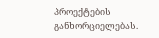პროექტების განხორციელებას.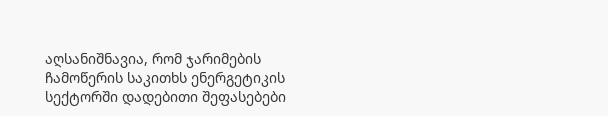აღსანიშნავია, რომ ჯარიმების ჩამოწერის საკითხს ენერგეტიკის სექტორში დადებითი შეფასებები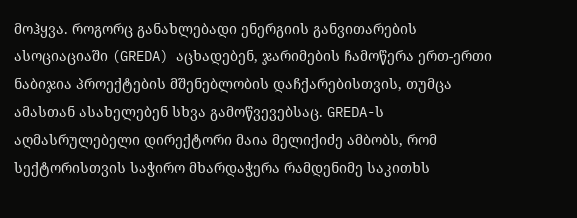მოჰყვა. როგორც განახლებადი ენერგიის განვითარების ასოციაციაში (GREDA) აცხადებენ, ჯარიმების ჩამოწერა ერთ-ერთი ნაბიჯია პროექტების მშენებლობის დაჩქარებისთვის, თუმცა ამასთან ასახელებენ სხვა გამოწვევებსაც. GREDA-ს აღმასრულებელი დირექტორი მაია მელიქიძე ამბობს, რომ სექტორისთვის საჭირო მხარდაჭერა რამდენიმე საკითხს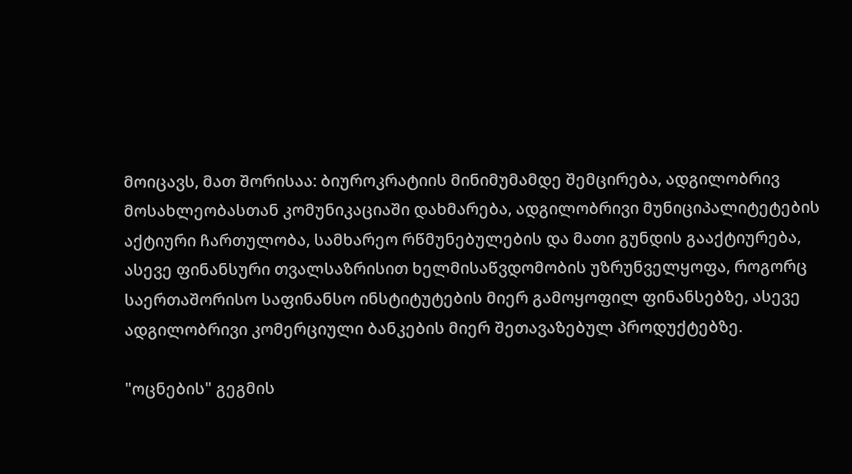მოიცავს, მათ შორისაა: ბიუროკრატიის მინიმუმამდე შემცირება, ადგილობრივ მოსახლეობასთან კომუნიკაციაში დახმარება, ადგილობრივი მუნიციპალიტეტების აქტიური ჩართულობა, სამხარეო რწმუნებულების და მათი გუნდის გააქტიურება, ასევე ფინანსური თვალსაზრისით ხელმისაწვდომობის უზრუნველყოფა, როგორც საერთაშორისო საფინანსო ინსტიტუტების მიერ გამოყოფილ ფინანსებზე, ასევე ადგილობრივი კომერციული ბანკების მიერ შეთავაზებულ პროდუქტებზე.

"ოცნების" გეგმის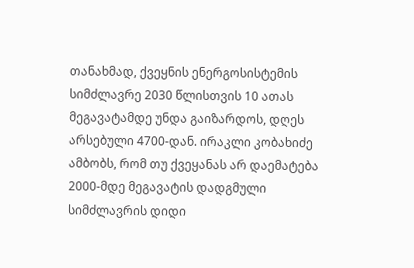თანახმად, ქვეყნის ენერგოსისტემის სიმძლავრე 2030 წლისთვის 10 ათას მეგავატამდე უნდა გაიზარდოს, დღეს არსებული 4700-დან. ირაკლი კობახიძე ამბობს, რომ თუ ქვეყანას არ დაემატება 2000-მდე მეგავატის დადგმული სიმძლავრის დიდი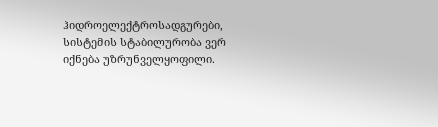ჰიდროელექტროსადგურები, სისტემის სტაბილურობა ვერ იქნება უზრუნველყოფილი.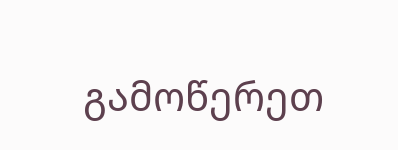გამოწერეთ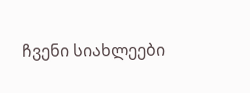ჩვენი სიახლეები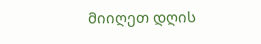მიიღეთ დღის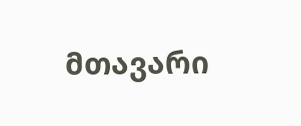მთავარი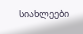სიახლეები